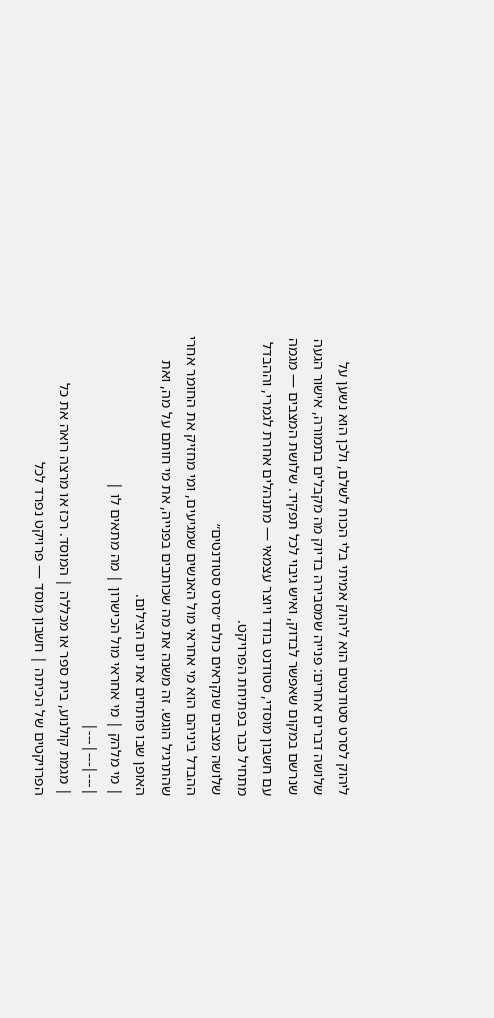ליהוק לסרט סטודנטים הוא ליהוק אמיתי בלי הכוח לשלם, ולכן הוא נשען על שלושה דברים אחרים: פנייה שמסבירה בדיוק מה מקבלים בתמורה, אישור הגעה שנרשם במקום שאפשר לבדוק, ואיש גיבוי לכל תפקיד. שלושת המצבים — מגמה עם חשבון מוסדי, סטודנט בודד ויוצר עצמאי — מתנהלים אחרת לגמרי, וההבדל מתחיל כבר בפתיחת הפרויקט.
שלושה מצבים שנקראים כולם ״סרט סטודנטים״
ההבדל ביניהם הוא מי אחראי מול האנשים שמגיעים, ומי מחזיק את החומר אחרי שהתרגיל הוגש. זה משנה את מה שכותבים בפנייה, את מי חותם על מה, ואת האופן שבו פותחים את יום הצילום.
| מי מלהק | מי אחראי מול הכישרון | מה מתאים לו |
|---|---|---|
| מגמת קולנוע, בית ספר או מכללה | המוסד. רכז או מרצה רואה את כל הפרויקטים של הכיתה | חשבון מוסד — פרויקט נפרד לכל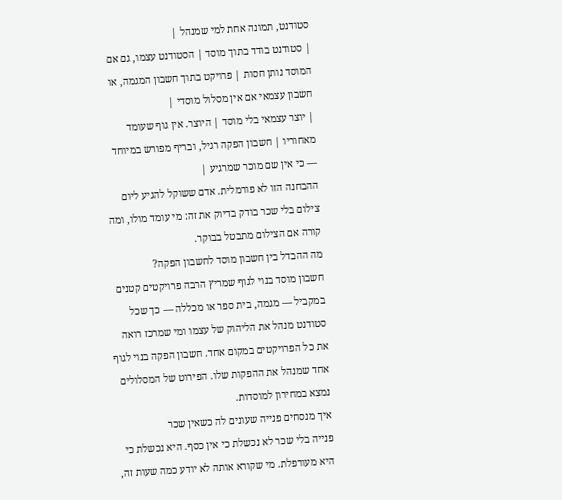סטודנט, תמונה אחת למי שמנהל |
| סטודנט בודד בתוך מוסד | הסטודנט עצמו, גם אם המוסד נותן חסות | פרויקט בתוך חשבון המגמה, או חשבון עצמאי אם אין מסלול מוסדי |
| יוצר עצמאי בלי מוסד | היוצר. אין גוף שעומד מאחוריו | חשבון הפקה רגיל, ובריף מפורש במיוחד — כי אין שם מוכר שמרגיע |
ההבחנה הזו לא פורמלית. אדם ששוקל להגיע ליום צילום בלי שכר בודק בדיוק את זה: מי עומד מולו, ומה קורה אם הצילום מתבטל בבוקר.
מה ההבדל בין חשבון מוסד לחשבון הפקה?
חשבון מוסד בנוי לגוף שמריץ הרבה פרויקטים קטנים במקביל — מגמה, בית ספר או מכללה — כך שכל סטודנט מנהל את הליהוק של עצמו ומי שמרכז רואה את כל הפרויקטים במקום אחד. חשבון הפקה בנוי לגוף אחד שמנהל את ההפקות שלו. הפירוט של המסלולים נמצא במחירון למוסדות.
איך מנסחים פנייה שעונים לה כשאין שכר
פנייה בלי שכר לא נכשלת כי אין כסף. היא נכשלת כי היא מעורפלת. מי שקורא אותה לא יודע כמה שעות זה,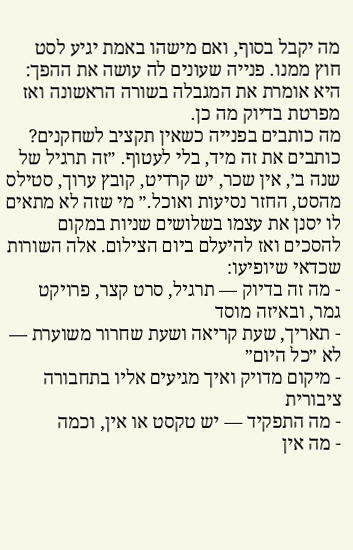מה יקבל בסוף, ואם מישהו באמת יגיע לסט חוץ ממנו. פנייה שעונים לה עושה את ההפך: היא אומרת את המגבלה בשורה הראשונה ואז מפרטת בדיוק מה כן.
מה כותבים בפנייה כשאין תקציב לשחקנים?
כותבים את זה מיד, בלי לעטוף. ״זה תרגיל של שנה ב׳, אין שכר, יש קרדיט, קובץ ערוך, סטילס מהסט, החזר נסיעות ואוכל.״ מי שזה לא מתאים לו יסנן את עצמו בשלושים שניות במקום להסכים ואז להיעלם ביום הצילום. אלה השורות שכדאי שיופיעו:
- מה זה בדיוק — תרגיל, סרט קצר, פרויקט גמר, ובאיזה מוסד
- תאריך, שעת קריאה ושעת שחרור משוערת — לא ״כל היום״
- מיקום מדויק ואיך מגיעים אליו בתחבורה ציבורית
- מה התפקיד — יש טקסט או אין, וכמה
- מה אין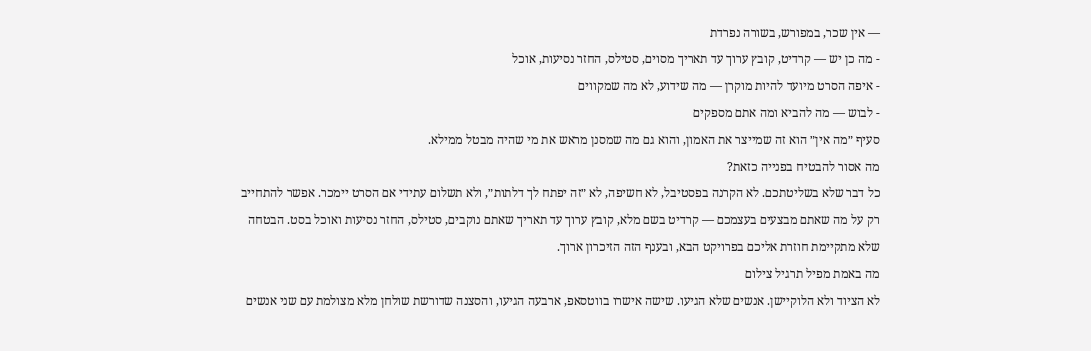— אין שכר, במפורש, בשורה נפרדת
- מה כן יש — קרדיט, קובץ ערוך עד תאריך מסוים, סטילס, החזר נסיעות, אוכל
- איפה הסרט מיועד להיות מוקרן — מה שידוע, לא מה שמקווים
- לבוש — מה להביא ומה אתם מספקים
סעיף ״מה אין״ הוא זה שמייצר את האמון, והוא גם מה שמסנן מראש את מי שהיה מבטל ממילא.
מה אסור להבטיח בפנייה כזאת?
כל דבר שלא בשליטתכם. לא הקרנה בפסטיבל, לא חשיפה, לא ״זה יפתח לך דלתות״, ולא תשלום עתידי אם הסרט יימכר. אפשר להתחייב רק על מה שאתם מבצעים בעצמכם — קרדיט בשם מלא, קובץ ערוך עד תאריך שאתם נוקבים, סטילס, החזר נסיעות ואוכל בסט. הבטחה שלא מתקיימת חוזרת אליכם בפרויקט הבא, ובענף הזה הזיכרון ארוך.
מה באמת מפיל תרגיל צילום
לא הציוד ולא הלוקיישן. אנשים שלא הגיעו. שישה אישרו בווטסאפ, ארבעה הגיעו, והסצנה שדורשת שולחן מלא מצולמת עם שני אנשים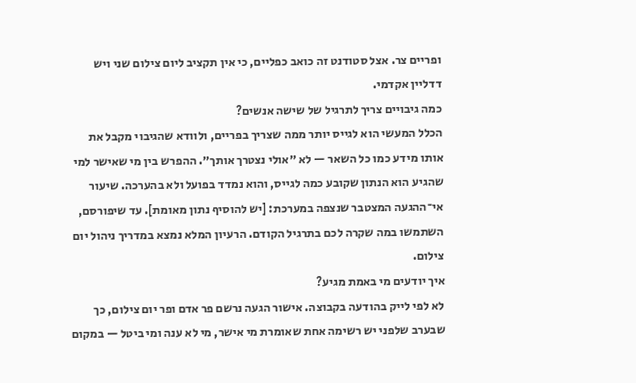ופריים צר. אצל סטודנט זה כואב כפליים, כי אין תקציב ליום צילום שני ויש דדליין אקדמי.
כמה גיבויים צריך לתרגיל של שישה אנשים?
הכלל המעשי הוא לגייס יותר ממה שצריך בפריים, ולוודא שהגיבוי מקבל את אותו מידע כמו כל השאר — לא ״אולי נצטרך אותך״. ההפרש בין מי שאישר למי שהגיע הוא הנתון שקובע כמה לגייס, והוא נמדד בפועל ולא בהערכה. שיעור אי־ההגעה המצטבר שנצפה במערכת: [יש להוסיף נתון מאומת]. עד שיפורסם, השתמשו במה שקרה לכם בתרגיל הקודם. הרעיון המלא נמצא במדריך ניהול יום צילום.
איך יודעים מי באמת מגיע?
לא לפי לייק בהודעה בקבוצה. אישור הגעה נרשם פר אדם ופר יום צילום, כך שבערב שלפני יש רשימה אחת שאומרת מי אישר, מי לא ענה ומי ביטל — במקום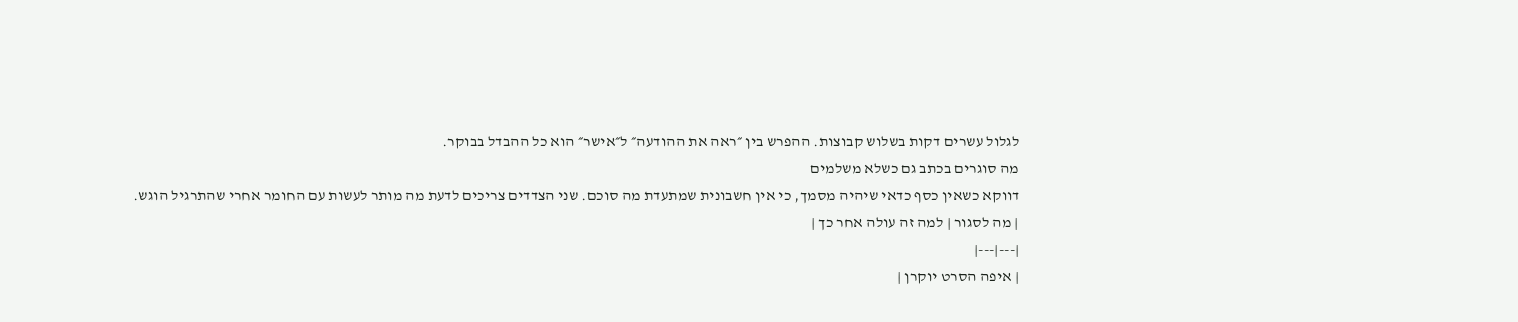לגלול עשרים דקות בשלוש קבוצות. ההפרש בין ״ראה את ההודעה״ ל״אישר״ הוא כל ההבדל בבוקר.
מה סוגרים בכתב גם כשלא משלמים
דווקא כשאין כסף כדאי שיהיה מסמך, כי אין חשבונית שמתעדת מה סוכם. שני הצדדים צריכים לדעת מה מותר לעשות עם החומר אחרי שהתרגיל הוגש.
| מה לסגור | למה זה עולה אחר כך |
|---|---|
| איפה הסרט יוקרן |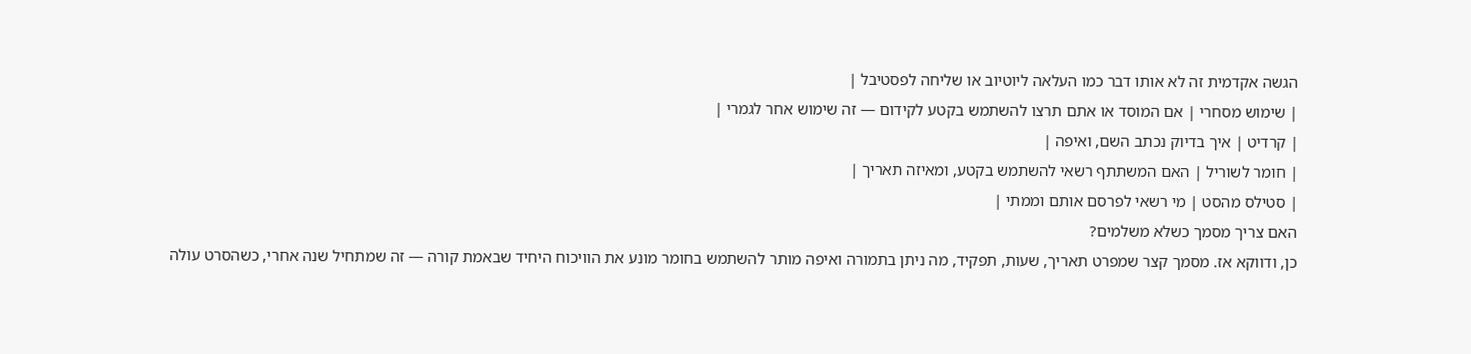הגשה אקדמית זה לא אותו דבר כמו העלאה ליוטיוב או שליחה לפסטיבל |
| שימוש מסחרי | אם המוסד או אתם תרצו להשתמש בקטע לקידום — זה שימוש אחר לגמרי |
| קרדיט | איך בדיוק נכתב השם, ואיפה |
| חומר לשוריל | האם המשתתף רשאי להשתמש בקטע, ומאיזה תאריך |
| סטילס מהסט | מי רשאי לפרסם אותם וממתי |
האם צריך מסמך כשלא משלמים?
כן, ודווקא אז. מסמך קצר שמפרט תאריך, שעות, תפקיד, מה ניתן בתמורה ואיפה מותר להשתמש בחומר מונע את הוויכוח היחיד שבאמת קורה — זה שמתחיל שנה אחרי, כשהסרט עולה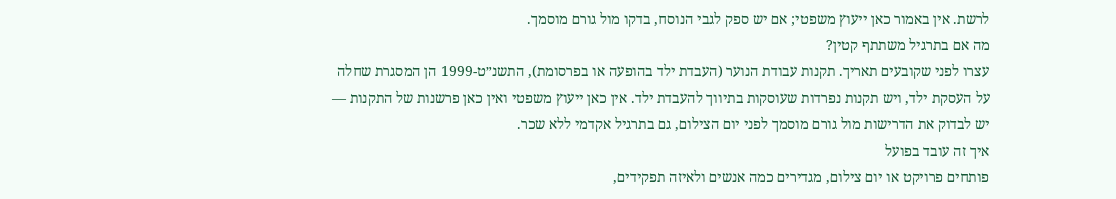לרשת. אין באמור כאן ייעוץ משפטי; אם יש ספק לגבי הנוסח, בדקו מול גורם מוסמך.
מה אם בתרגיל משתתף קטין?
עצרו לפני שקובעים תאריך. תקנות עבודת הנוער (העבדת ילד בהופעה או בפרסומת), התשנ״ט-1999 הן המסגרת שחלה על העסקת ילד, ויש תקנות נפרדות שעוסקות בתיווך להעבדת ילד. אין כאן ייעוץ משפטי ואין כאן פרשנות של התקנות — יש לבדוק את הדרישות מול גורם מוסמך לפני יום הצילום, גם בתרגיל אקדמי ללא שכר.
איך זה עובד בפועל
פותחים פרויקט או יום צילום, מגדירים כמה אנשים ולאיזה תפקידים,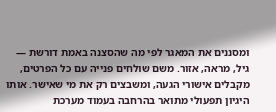ומסננים את המאגר לפי מה שהסצנה באמת דורשת — גיל, מראה, אזור. משם שולחים פנייה עם כל הפרטים, מקבלים אישורי הגעה, ומשבצים רק את מי שאישר. אותו היגיון תפעולי מתואר בהרחבה בעמוד מערכת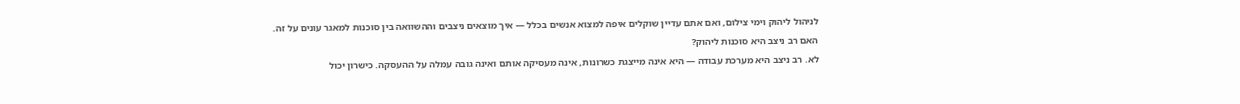לניהול ליהוק וימי צילום, ואם אתם עדיין שוקלים איפה למצוא אנשים בכלל — איך מוצאים ניצבים וההשוואה בין סוכנות למאגר עונים על זה.
האם רב ניצב היא סוכנות ליהוק?
לא. רב ניצב היא מערכת עבודה — היא אינה מייצגת כשרונות, אינה מעסיקה אותם ואינה גובה עמלה על ההעסקה. כישרון יכול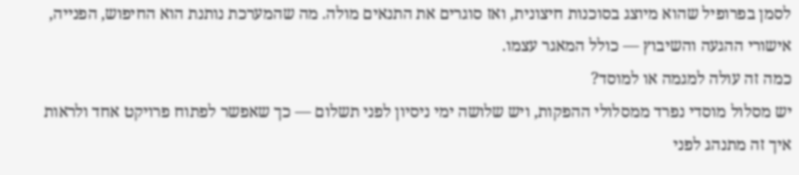לסמן בפרופיל שהוא מיוצג בסוכנות חיצונית, ואז סוגרים את התנאים מולה. מה שהמערכת נותנת הוא החיפוש, הפנייה, אישורי ההגעה והשיבוץ — כולל המאגר עצמו.
כמה זה עולה למגמה או למוסד?
יש מסלול מוסדי נפרד ממסלולי ההפקות, ויש שלושה ימי ניסיון לפני תשלום — כך שאפשר לפתוח פרויקט אחד ולראות איך זה מתנהג לפני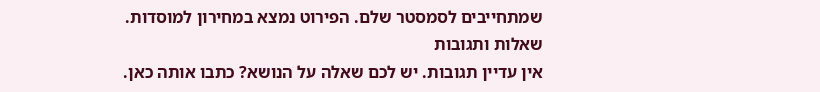שמתחייבים לסמסטר שלם. הפירוט נמצא במחירון למוסדות.
שאלות ותגובות
אין עדיין תגובות. יש לכם שאלה על הנושא? כתבו אותה כאן.